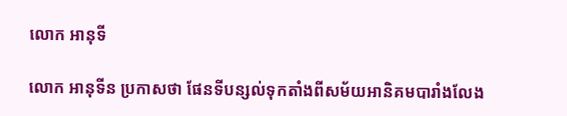លោក អានុទី

លោក អានុទីន ប្រកាសថា ផែនទីបន្សល់ទុកតាំងពីសម័យអានិគមបារាំងលែង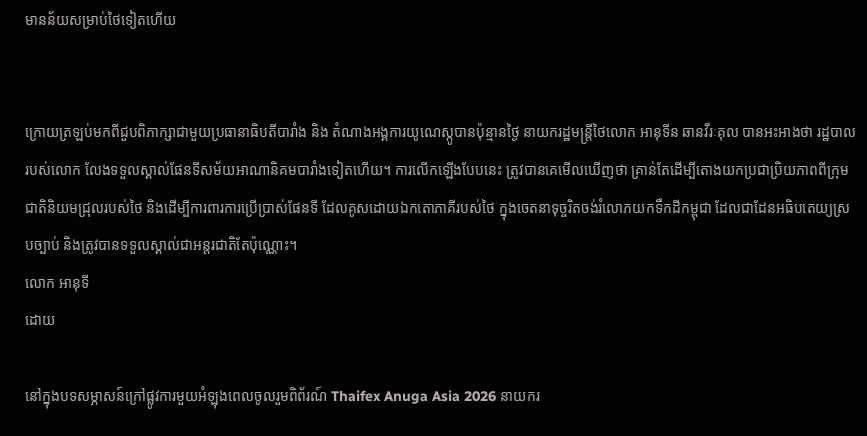មានន័យសម្រាប់ថៃទៀតហើយ


ក្រោយត្រឡប់មកពីជួបពិភាក្សាជាមួយប្រធានាធិបតីបារាំង និង តំណាងអង្គការយូណេស្កូបានប៉ុន្មានថ្ងៃ នាយករដ្ឋមន្ត្រីថៃលោក អានុទីន ឆានវីរៈគុល បានអះអាងថា រដ្ឋបាលរបស់លោក លែងទទួលស្គាល់ផែនទីសម័យអាណានិគមបារាំងទៀតហើយ។ ការលើកឡើងបែបនេះ ត្រូវបានគេមើលឃើញថា គ្រាន់តែដើម្បីតោងយកប្រជាប្រិយភាពពីក្រុមជាតិនិយមជ្រុលរបស់ថៃ និងដើម្បីការពារការប្រើប្រាស់ផែនទី ដែលគូសដោយឯកតោភាគីរបស់ថៃ ក្នុងចេតនាទុច្ចរិតចង់រំលោភយកទឹកដីកម្ពុជា ដែលជាដែនអធិបតេយ្យស្របច្បាប់ និងត្រូវបានទទួលស្គាល់ជាអន្តរជាតិតែប៉ុណ្ណោះ។
លោក អានុទី
ដោយ

នៅក្នុងបទសម្ភាសន៍ក្រៅផ្លូវការមួយអំឡុងពេលចូលរួមពិព័រណ៍ Thaifex Anuga Asia 2026 នាយករ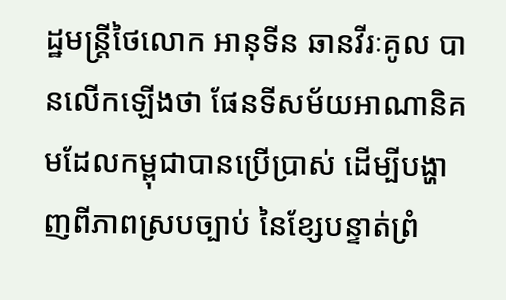ដ្ឋមន្ត្រីថៃលោក អានុទីន ឆានវីរៈគូល បានលើកឡើងថា ផែនទីសម័យអាណានិគមដែលកម្ពុជាបានប្រើប្រាស់ ដើម្បីបង្ហាញពីភាពស្របច្បាប់ នៃខ្សែបន្ទាត់ព្រំ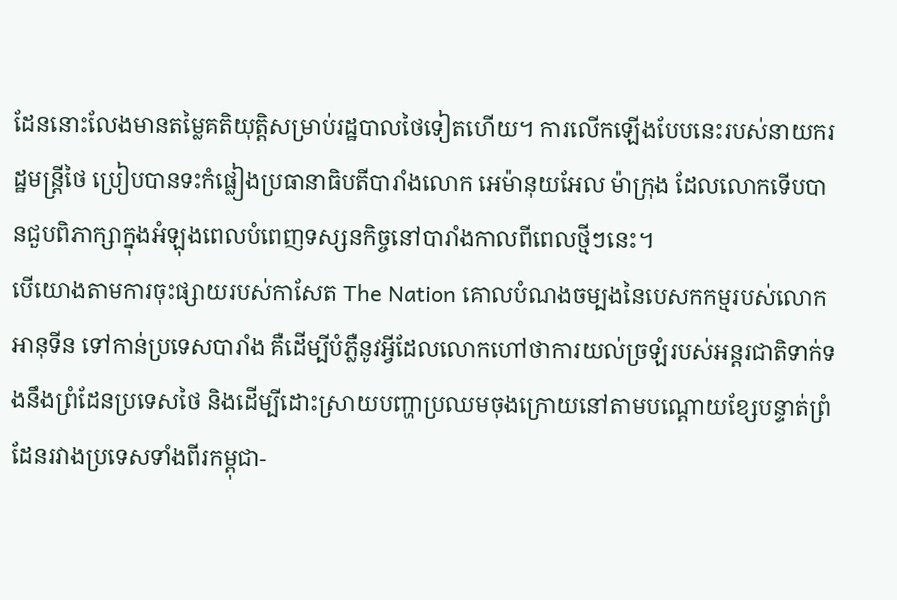ដែននោះលែងមានតម្លៃគតិយុត្តិសម្រាប់រដ្ឋបាលថៃទៀតហើយ។ ការលើកឡើងបែបនេះរបស់នាយករដ្ឋមន្ត្រីថៃ ប្រៀបបានទះកំផ្លៀងប្រធានាធិបតីបារាំងលោក អេម៉ានុយអែល ម៉ាកុ្រង ដែលលោកទើបបានជួបពិភាក្សាក្នុងអំឡុងពេលបំពេញទស្សនកិច្ចនៅបារាំងកាលពីពេលថ្មីៗនេះ។
បើយោងតាមការចុះផ្សាយរបស់កាសែត The Nation គោលបំណងចម្បងនៃបេសកកម្មរបស់លោក អានុទីន ទៅកាន់ប្រទេសបារាំង គឺដើម្បីបំភ្លឺនូវអ្វីដែលលោកហៅថាការយល់ច្រឡំរបស់អន្តរជាតិទាក់ទងនឹងព្រំដែនប្រទេសថៃ និងដើម្បីដោះស្រាយបញ្ហាប្រឈមចុងក្រោយនៅតាមបណ្តោយខ្សែបន្ទាត់ព្រំដែនរវាងប្រទេសទាំងពីរកម្ពុជា-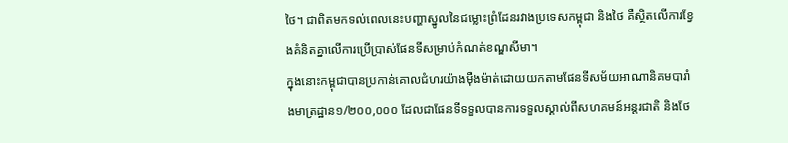ថៃ។ ជាពិតមកទល់ពេលនេះបញ្ហាស្នូលនៃជម្លោះព្រំដែនរវាងប្រទេសកម្ពុជា និងថៃ គឺស្ថិតលើការខ្វែងគំនិតគ្នាលើការប្រើប្រាស់ផែនទីសម្រាប់កំណត់ខណ្ឌសីមា។
ក្នុងនោះកម្ពុជាបានប្រកាន់គោលជំហរយ៉ាងម៉ឺងម៉ាត់ដោយយកតាមផែនទីសម័យអាណានិគមបារាំងមាត្រដ្ឋាន១/២០០,០០០ ដែលជាផែនទីទទួលបានការទទួលស្គាល់ពីសហគមន៍អន្តរជាតិ និងថែ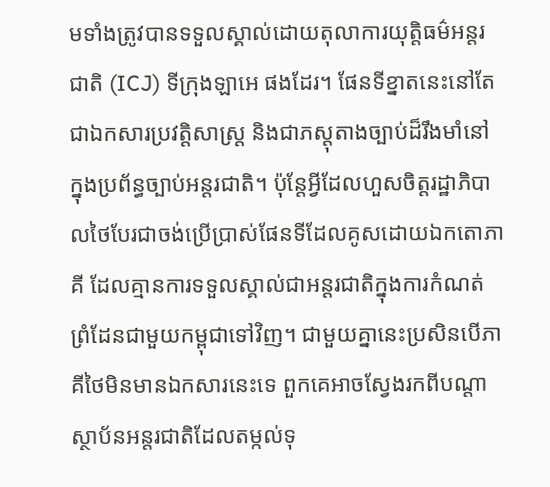មទាំងត្រូវបានទទួលស្គាល់ដោយតុលាការយុត្តិធម៌អន្តរជាតិ (ICJ) ទីក្រុងឡាអេ ផងដែរ។ ផែនទីខ្នាតនេះនៅតែជាឯកសារប្រវត្តិសាស្ត្រ និងជាភស្តុតាងច្បាប់ដ៏រឹងមាំនៅក្នុងប្រព័ន្ធច្បាប់អន្តរជាតិ។ ប៉ុន្តែអ្វីដែលហួសចិត្តរដ្ឋាភិបាលថៃបែរជាចង់ប្រើប្រាស់ផែនទីដែលគូសដោយឯកតោភាគី ដែលគ្មានការទទួលស្គាល់ជាអន្តរជាតិក្នុងការកំណត់ព្រំដែនជាមួយកម្ពុជាទៅវិញ។ ជាមួយគ្នានេះប្រសិនបើភាគីថៃមិនមានឯកសារនេះទេ ពួកគេអាចស្វែងរកពីបណ្តាស្ថាប័នអន្តរជាតិដែលតម្កល់ទុ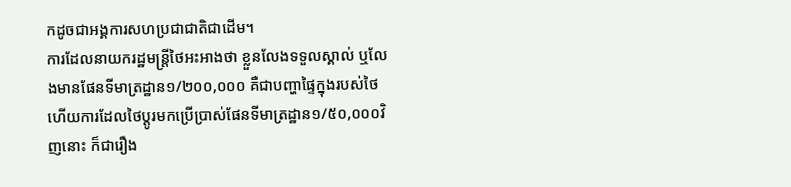កដូចជាអង្គការសហប្រជាជាតិជាដើម។
ការដែលនាយករដ្ឋមន្ត្រីថៃអះអាងថា ខ្លួនលែងទទួលស្គាល់ ឬលែងមានផែនទីមាត្រដ្ឋាន១/២០០,០០០ គឺជាបញ្ហាផ្ទៃក្នុងរបស់ថៃ ហើយការដែលថៃប្តូរមកប្រើប្រាស់ផែនទីមាត្រដ្ឋាន១/៥០,០០០វិញនោះ ក៏ជារឿង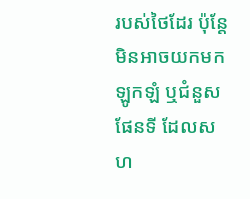របស់ថៃដែរ ប៉ុន្តែមិនអាចយកមកឡូកឡំ ឬជំនួសផែនទី ដែលសហ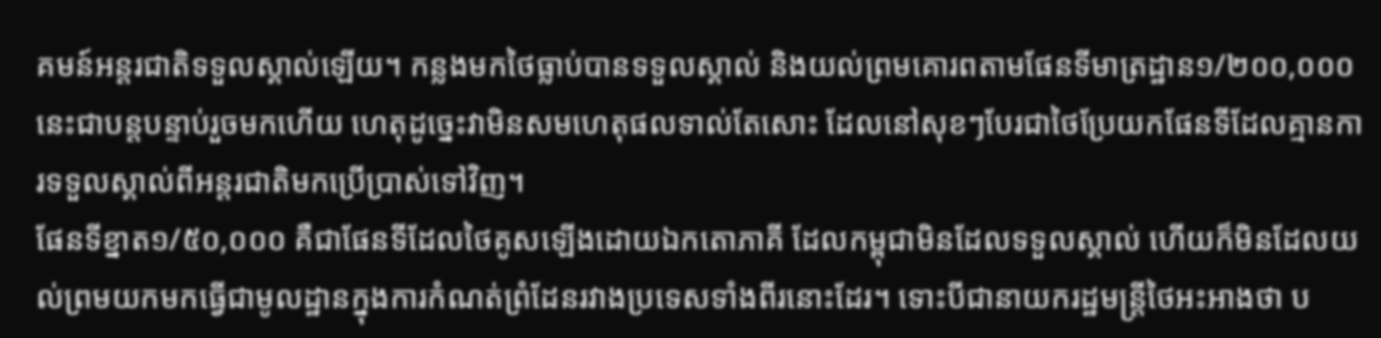គមន៍អន្តរជាតិទទួលស្គាល់ឡើយ។ កន្លងមកថៃធ្លាប់បានទទួលស្គាល់ និងយល់ព្រមគោរពតាមផែនទីមាត្រដ្ឋាន១/២០០,០០០នេះជាបន្តបន្ទាប់រួចមកហើយ ហេតុដូច្នេះវាមិនសមហេតុផលទាល់តែសោះ ដែលនៅសុខៗបែរជាថៃប្រែយកផែនទីដែលគ្មានការទទួលស្គាល់ពីអន្តរជាតិមកប្រើប្រាស់ទៅវិញ។
ផែនទីខ្នាត១/៥០,០០០ គឺជាផែនទីដែលថៃគូសឡើងដោយឯកតោភាគី ដែលកម្ពុជាមិនដែលទទួលស្គាល់ ហើយក៏មិនដែលយល់ព្រមយកមកធ្វើជាមូលដ្ឋានក្នុងការកំណត់ព្រំដែនរវាងប្រទេសទាំងពីរនោះដែរ។ ទោះបីជានាយករដ្ឋមន្ត្រីថៃអះអាងថា ប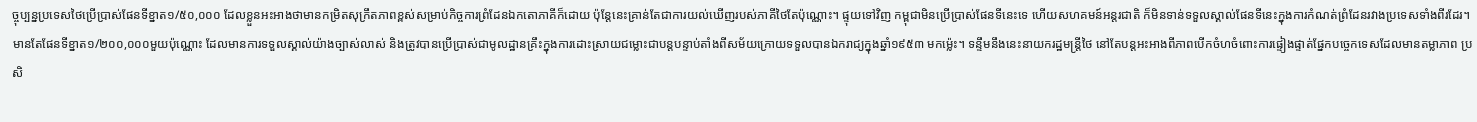ច្ចុប្បន្នប្រទេសថៃប្រើប្រាស់ផែនទីខ្នាត១/៥០,០០០ ដែលខ្លួនអះអាងថាមានកម្រិតសុក្រឹតភាពខ្ពស់សម្រាប់កិច្ចការព្រំដែនឯកតោភាគីក៏ដោយ ប៉ុន្តែនេះគ្រាន់តែជាការយល់ឃើញរបស់ភាគីថៃតែប៉ុណ្ណោះ។ ផ្ទុយទៅវិញ កម្ពុជាមិនប្រើប្រាស់ផែនទីនេះទេ ហើយសហគមន៍អន្តរជាតិ ក៏មិនទាន់ទទួលស្គាល់ផែនទីនេះក្នុងការកំណត់ព្រំដែនរវាងប្រទេសទាំងពីរដែរ។
មានតែផែនទីខ្នាត១/២០០,០០០មួយប៉ុណ្ណោះ ដែលមានការទទួលស្គាល់យ៉ាងច្បាស់លាស់ និងត្រូវបានប្រើប្រាស់ជាមូលដ្ឋានគ្រឹះក្នុងការដោះស្រាយជម្លោះជាបន្តបន្ទាប់តាំងពីសម័យក្រោយទទួលបានឯករាជ្យក្នុងឆ្នាំ១៩៥៣ មកម៉្លេះ។ ទន្ទឹមនឹងនេះនាយករដ្ឋមន្ត្រីថៃ នៅតែបន្តអះអាងពីភាពបើកចំហចំពោះការផ្ទៀងផ្ទាត់ផ្នែកបច្ចេកទេសដែលមានតម្លាភាព ប្រសិ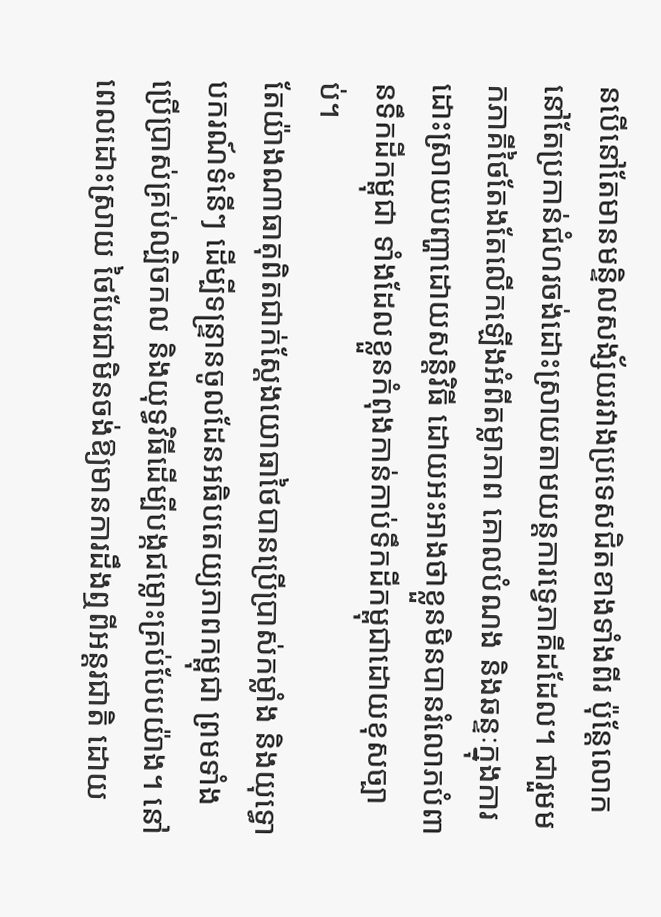នបើនៅតែមានមន្ទិលសង្ស័យរវាងប្រទេសជិតខាងទាំងពីរ ប៉ុន្តែលោកនៅតែប្រកាន់ជំហរចង់ដោះស្រាយតាមយន្តការទ្វេភាគីដដែល។ ជារួមមកភាគីថៃតែងតែលើកឡើងអំពីតម្លាភាព គោលបំណង និងឆន្ទៈក្នុងការដោះស្រាយបញ្ហាដោយសន្តិវិធី ដោយអះអាងថាខ្លួនមិនបានរំលោភបំពានទឹកដីកម្ពុជា ទាំងដែលខ្លួនកំពុងកាន់កាប់ទឹកដីកម្ពុជាដោយខុសច្បាប់។
តែយ៉ាងណាធាតុពិតជាក់ស្តែងយោធាថៃបានប្រើប្រាស់កម្លាំង និងយុទ្ធោបករណ៍ទំនើៗ ដើម្បីទន្ទ្រានចូលដែនអធិបតេយ្យភាពកម្ពុជា ព្រមទាំងប្រើប្រាស់គ្រប់ល្បិចកល និងយុទ្ធវិធីដើម្បីបង្កជម្លោះគ្រប់បែបយ៉ាង។ នៅពេលដោះស្រាយ ថៃបែរជាមិនចង់ឱ្យមានការដឹងឮពីអន្តរជាតិ ដោយ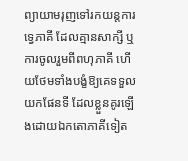ព្យាយាមរុញទៅរកយន្តការទ្វេភាគី ដែលគ្មានសាក្សី ឬការចូលរួមពីពហុភាគី ហើយថែមទាំងបង្ខំឱ្យគេទទួលយកផែនទី ដែលខ្លួនគូរឡើងដោយឯកតោភាគីទៀត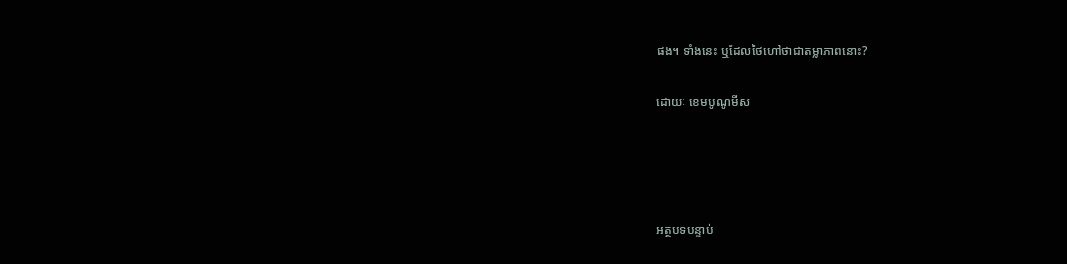ផង។ ទាំងនេះ ឬដែលថៃហៅថាជាតម្លាភាពនោះ?

ដោយៈ ខេមបូណូមីស




អត្ថបទបន្ទាប់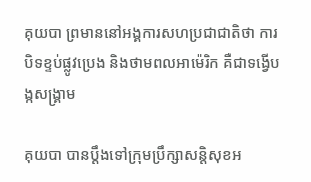គុយបា ព្រមាននៅអង្គការសហប្រជាជាតិថា ការបិទខ្ទប់ផ្លូវប្រេង និងថាមពលអាម៉េរិក គឺជាទង្វើបង្កសង្គ្រាម

គុយបា បានប្ដឹងទៅក្រុមប្រឹក្សាសន្តិសុខអ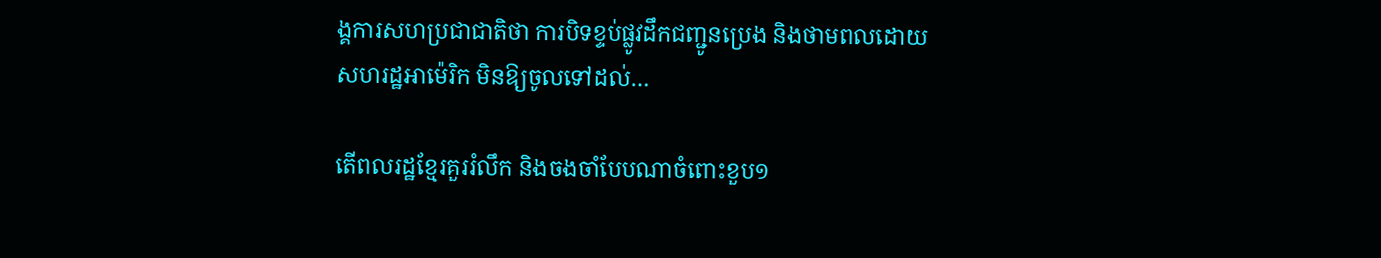ង្គការសហប្រជាជាតិថា ការបិទខ្ទប់ផ្លូវដឹកជញ្ជូនប្រេង និងថាមពលដោយសហរដ្ឋអាម៉េរិក មិនឱ្យចូលទៅដល់…

តើពលរដ្ឋខ្មែរគួររំលឹក និងចងចាំបែបណាចំពោះខួប១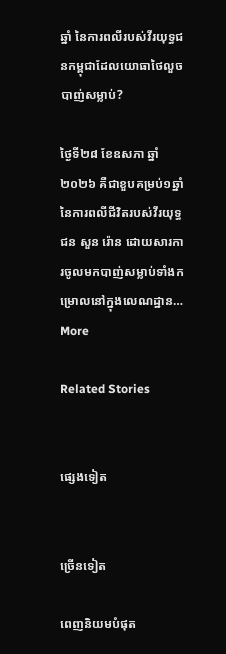ឆ្នាំ នៃការពលីរបស់វីរយុទ្ធជនកម្ពុជាដែលយោធាថៃលួចបាញ់សម្លាប់?

ថ្ងៃទី២៨ ខែឧសភា ឆ្នាំ២០២៦ គឺជាខួបគម្រប់១ឆ្នាំ នៃការពលីជីវិតរបស់វីរយុទ្ធជន សួន រ៉ោន ដោយសារការចូលមកបាញ់សម្លាប់ទាំងកម្រោលនៅក្នុងលេណដ្ឋាន…
More

Related Stories


ផ្សេងទៀត


ច្រើនទៀត

ពេញនិយមបំផុត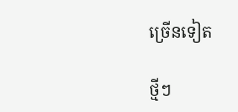ច្រើនទៀត

ថ្មីៗ